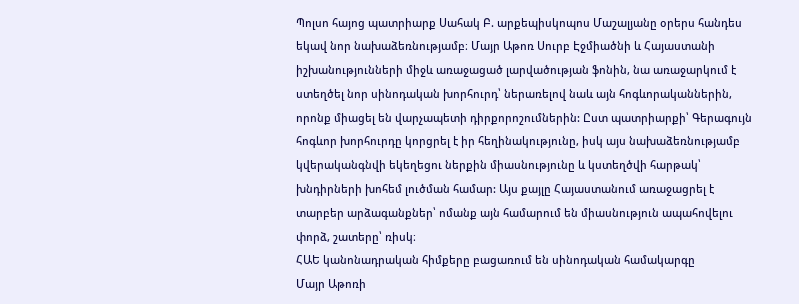Պոլսո հայոց պատրիարք Սահակ Բ. արքեպիսկոպոս Մաշալյանը օրերս հանդես եկավ նոր նախաձեռնությամբ։ Մայր Աթոռ Սուրբ Էջմիածնի և Հայաստանի իշխանությունների միջև առաջացած լարվածության ֆոնին, նա առաջարկում է ստեղծել նոր սինոդական խորհուրդ՝ ներառելով նաև այն հոգևորականներին, որոնք միացել են վարչապետի դիրքորոշումներին: Ըստ պատրիարքի՝ Գերագույն հոգևոր խորհուրդը կորցրել է իր հեղինակությունը, իսկ այս նախաձեռնությամբ կվերականգնվի եկեղեցու ներքին միասնությունը և կստեղծվի հարթակ՝ խնդիրների խոհեմ լուծման համար: Այս քայլը Հայաստանում առաջացրել է տարբեր արձագանքներ՝ ոմանք այն համարում են միասնություն ապահովելու փորձ, շատերը՝ ռիսկ։
ՀԱԵ կանոնադրական հիմքերը բացառում են սինոդական համակարգը
Մայր Աթոռի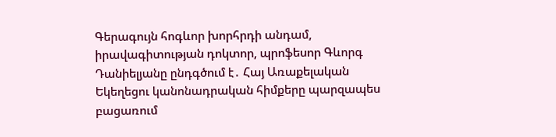Գերագույն հոգևոր խորհրդի անդամ, իրավագիտության դոկտոր, պրոֆեսոր Գևորգ Դանիելյանը ընդգծում է․ Հայ Առաքելական Եկեղեցու կանոնադրական հիմքերը պարզապես բացառում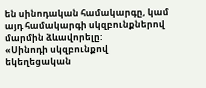են սինոդական համակարգը, կամ այդ համակարգի սկզբունքներով մարմին ձևավորելը:
«Սինոդի սկզբունքով եկեղեցական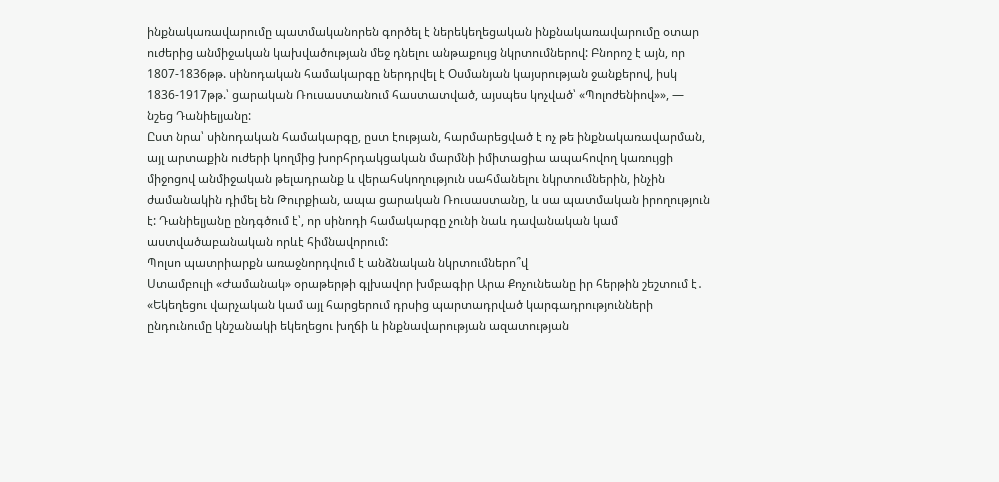ինքնակառավարումը պատմականորեն գործել է ներեկեղեցական ինքնակառավարումը օտար ուժերից անմիջական կախվածության մեջ դնելու անթաքույց նկրտումներով: Բնորոշ է այն, որ 1807-1836թթ. սինոդական համակարգը ներդրվել է Օսմանյան կայսրության ջանքերով, իսկ 1836-1917թթ.՝ ցարական Ռուսաստանում հաստատված, այսպես կոչված՝ «Պոլոժենիով»», — նշեց Դանիելյանը:
Ըստ նրա՝ սինոդական համակարգը, ըստ էության, հարմարեցված է ոչ թե ինքնակառավարման, այլ արտաքին ուժերի կողմից խորհրդակցական մարմնի իմիտացիա ապահովող կառույցի միջոցով անմիջական թելադրանք և վերահսկողություն սահմանելու նկրտումներին, ինչին ժամանակին դիմել են Թուրքիան, ապա ցարական Ռուսաստանը, և սա պատմական իրողություն է: Դանիելյանը ընդգծում է՝, որ սինոդի համակարգը չունի նաև դավանական կամ աստվածաբանական որևէ հիմնավորում:
Պոլսո պատրիարքն առաջնորդվում է անձնական նկրտումներո՞վ
Ստամբուլի «Ժամանակ» օրաթերթի գլխավոր խմբագիր Արա Քոչունեանը իր հերթին շեշտում է․ «Եկեղեցու վարչական կամ այլ հարցերում դրսից պարտադրված կարգադրությունների ընդունումը կնշանակի եկեղեցու խղճի և ինքնավարության ազատության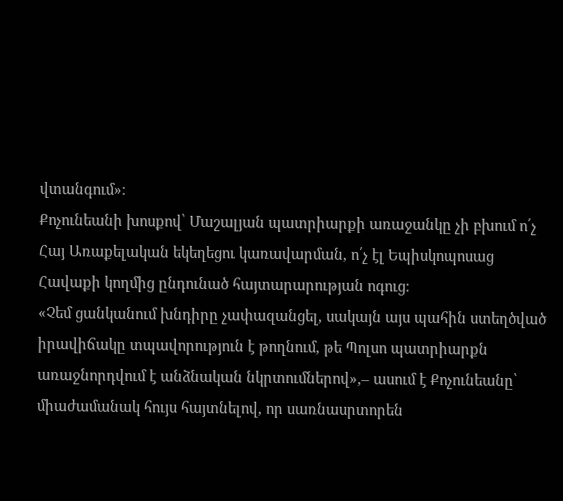վտանգում»։
Քոչունեանի խոսքով՝ Մաշալյան պատրիարքի առաջանկը չի բխում ո՛չ Հայ Առաքելական եկեղեցու կառավարման, ո՛չ էլ Եպիսկոպոսաց Հավաքի կողմից ընդունած հայտարարության ոգուց։
«Չեմ ցանկանում խնդիրը չափազանցել, սակայն այս պահին ստեղծված իրավիճակը տպավորություն է թողնում, թե Պոլսո պատրիարքն առաջնորդվում է անձնական նկրտումներով»,– ասում է Քոչունեանը՝ միաժամանակ հույս հայտնելով, որ սառնասրտորեն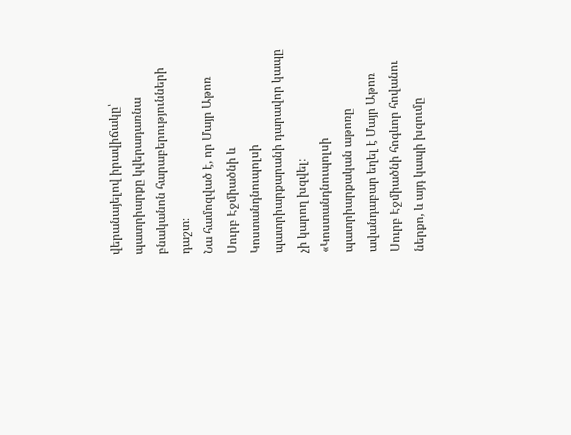վերանայելով իրավիճակը՝ պատրիարքը կվերադառնա բնականոն հարաբերությունների դաշտ։
Նա համոզված է, որ Մայր Աթոռ Սուրբ Էջմիածնի և Կոստանդնուպոլսի պատրիարքարանի դարավոր կապը չի կարող խզվել։ «Կոստանդնուպոլսի պատրիարքական աթոռը ավանդաբար եղել է Մայր Աթոռ Սուրբ Էջմիածնի հոգևոր հովանու ներքո, և այդ կապի խզումը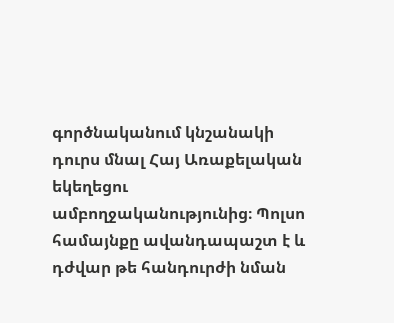գործնականում կնշանակի դուրս մնալ Հայ Առաքելական եկեղեցու ամբողջականությունից։ Պոլսո համայնքը ավանդապաշտ է և դժվար թե հանդուրժի նման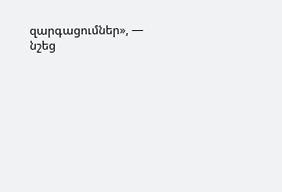զարգացումներ», — նշեց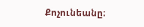Քոչունեանը։